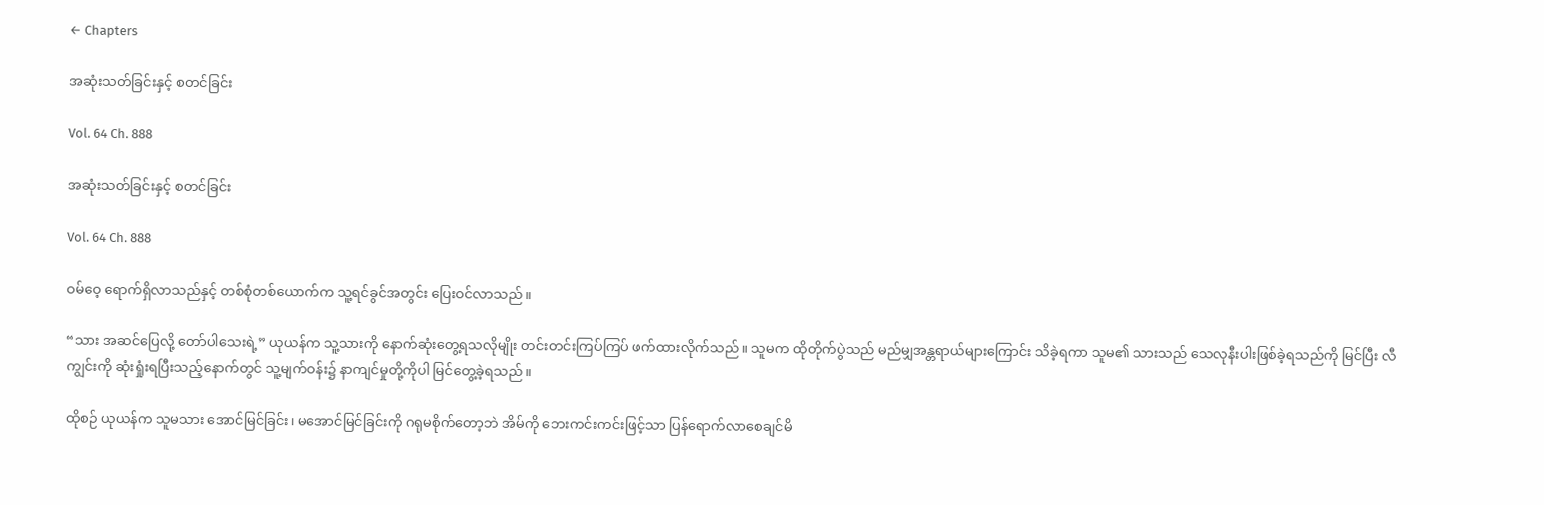← Chapters

အဆုံးသတ်ခြင်းနှင့် စတင်ခြင်း

Vol. 64 Ch. 888

အဆုံးသတ်ခြင်းနှင့် စတင်ခြင်း

Vol. 64 Ch. 888

ဝမ်ဝေ့ ရောက်ရှိလာသည်နှင့် တစ်စုံတစ်ယောက်က သူ့ရင်ခွင်အတွင်း ပြေးဝင်လာသည်။

“သား အဆင်ပြေလို့ တော်ပါသေးရဲ့” ယုယန်က သူ့သားကို နောက်ဆုံးတွေ့ရသလိုမျိုး တင်းတင်းကြပ်ကြပ် ဖက်ထားလိုက်သည်။ သူမက ထိုတိုက်ပွဲသည် မည်မျှအန္တရာယ်များကြောင်း သိခဲ့ရကာ သူမ၏ သားသည် သေလုနီးပါးဖြစ်ခဲ့ရသည်ကို မြင်ပြီး လီကျွင်းကို ဆုံးရှုံးရပြီးသည့်နောက်တွင် သူ့မျက်ဝန်း၌ နာကျင်မှုတို့ကိုပါ မြင်တွေ့ခဲ့ရသည်။

ထိုစဉ် ယုယန်က သူမသား အောင်မြင်ခြင်း၊ မအောင်မြင်ခြင်းကို ဂရုမစိုက်တော့ဘဲ အိမ်ကို ဘေးကင်းကင်းဖြင့်သာ ပြန်ရောက်လာစေချင်မိ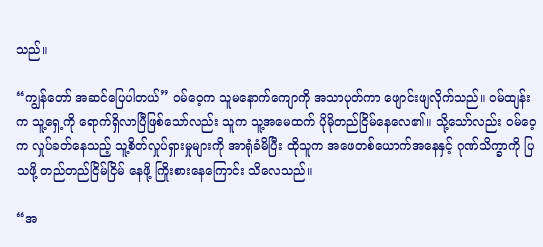သည်။

“ကျွန်တော် အဆင်ပြေပါတယ်” ဝမ်ဝေ့က သူမနောက်ကျောကို အသာပုတ်ကာ ဖျောင်းဖျလိုက်သည်။ ဝမ်ထျန်းက သူ့ရှေ့ကို ရောက်ရှိလာပြီဖြစ်သော်လည်း သူက သူ့အမေထက် ပိုမိုတည်ငြိမ်နေလေ၏။ သို့သော်လည်း ဝမ်ဝေ့က လှုပ်ခတ်နေသည့် သူ့စိတ်လှုပ်ရှားမှုများကို အာရုံခံမိပြီး ထိုသူက အဖေတစ်ယောက်အနေနှင့် ဂုဏ်သိက္ခာကို ပြသဖို့ တည်တည်ငြိမ်ငြိမ် နေဖို့ ကြိုးစားနေကြောင်း သိလေသည်။

“အ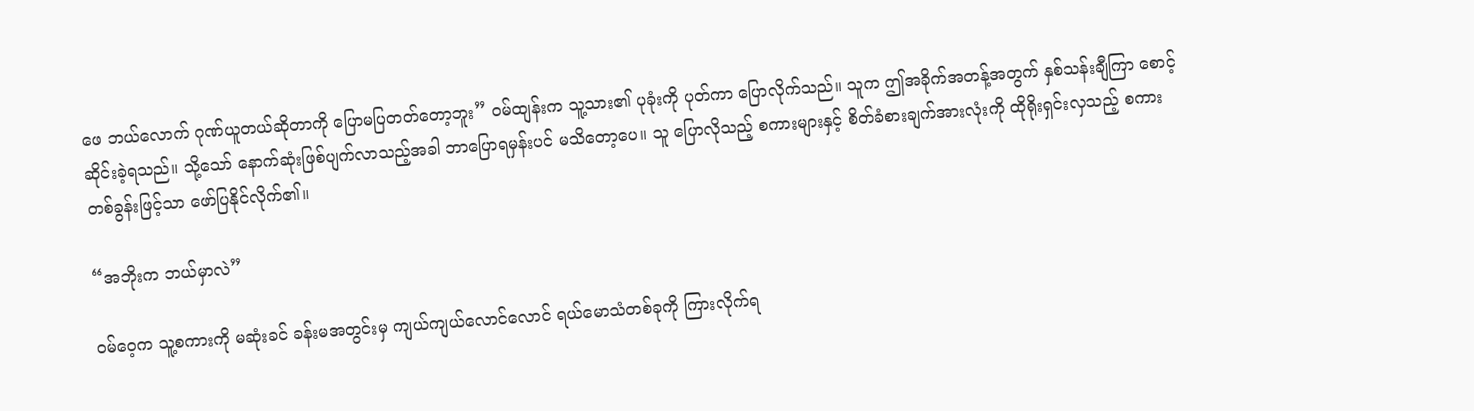ဖေ ဘယ်လောက် ဂုဏ်ယူတယ်ဆိုတာကို ပြောမပြတတ်တော့ဘူး” ဝမ်ထျန်းက သူ့သား၏ ပုခုံးကို ပုတ်ကာ ပြောလိုက်သည်။ သူက ဤအခိုက်အတန့်အတွက် နှစ်သန်းချီကြာ စောင့်ဆိုင်းခဲ့ရသည်။ သို့သော် နောက်ဆုံးဖြစ်ပျက်လာသည့်အခါ ဘာပြောရမှန်းပင် မသိတော့ပေ။ သူ ပြောလိုသည့် စကားများနှင့် စိတ်ခံစားချက်အားလုံးကို ထိုရိုးရှင်းလှသည့် စကားတစ်ခွန်းဖြင့်သာ ဖော်ပြနိုင်လိုက်၏။

“အဘိုးက ဘယ်မှာလဲ”

ဝမ်ဝေ့က သူ့စကားကို မဆုံးခင် ခန်းမအတွင်းမှ ကျယ်ကျယ်လောင်လောင် ရယ်မောသံတစ်ခုကို ကြားလိုက်ရ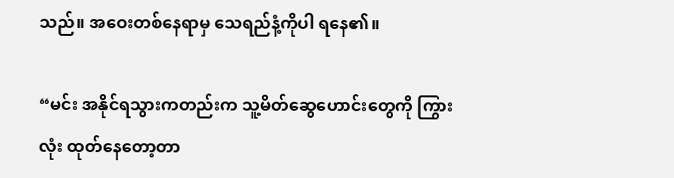သည်။ အဝေးတစ်နေရာမှ သေရည်နံ့ကိုပါ ရနေ၏။

“မင်း အနိုင်ရသွားကတည်းက သူ့မိတ်ဆွေဟောင်းတွေကို ကြွားလုံး ထုတ်နေတော့တာ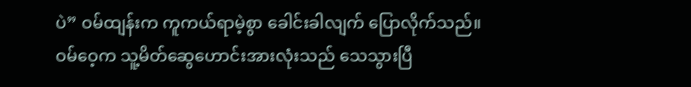ပဲ” ဝမ်ထျန်းက ကူကယ်ရာမဲ့စွာ ခေါင်းခါလျက် ပြောလိုက်သည်။ ဝမ်ဝေ့က သူ့မိတ်ဆွေဟောင်းအားလုံးသည် သေသွားပြီ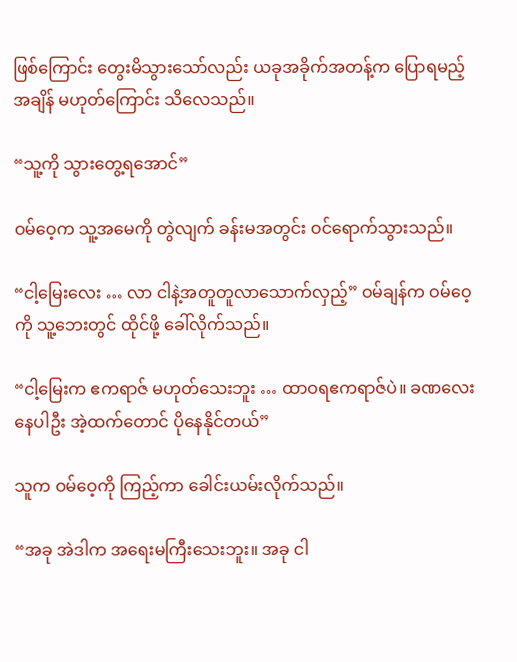ဖြစ်ကြောင်း တွေးမိသွားသော်လည်း ယခုအခိုက်အတန့်က ပြောရမည့်အချိန် မဟုတ်ကြောင်း သိလေသည်။

“သူ့ကို သွားတွေ့ရအောင်”

ဝမ်ဝေ့က သူ့အမေကို တွဲလျက် ခန်းမအတွင်း ဝင်ရောက်သွားသည်။

“ငါ့မြေးလေး … လာ ငါနဲ့အတူတူလာသောက်လှည့်” ဝမ်ချန်က ဝမ်ဝေ့ကို သူ့ဘေးတွင် ထိုင်ဖို့ ခေါ်လိုက်သည်။

“ငါ့မြေးက ဧကရာဇ် မဟုတ်သေးဘူး … ထာဝရဧကရာဇ်ပဲ။ ခဏလေးနေပါဦး အဲ့ထက်တောင် ပိုနေနိုင်တယ်”

သူက ဝမ်ဝေ့ကို ကြည့်ကာ ခေါင်းယမ်းလိုက်သည်။

“အခု အဲဒါက အရေးမကြီးသေးဘူး။ အခု ငါ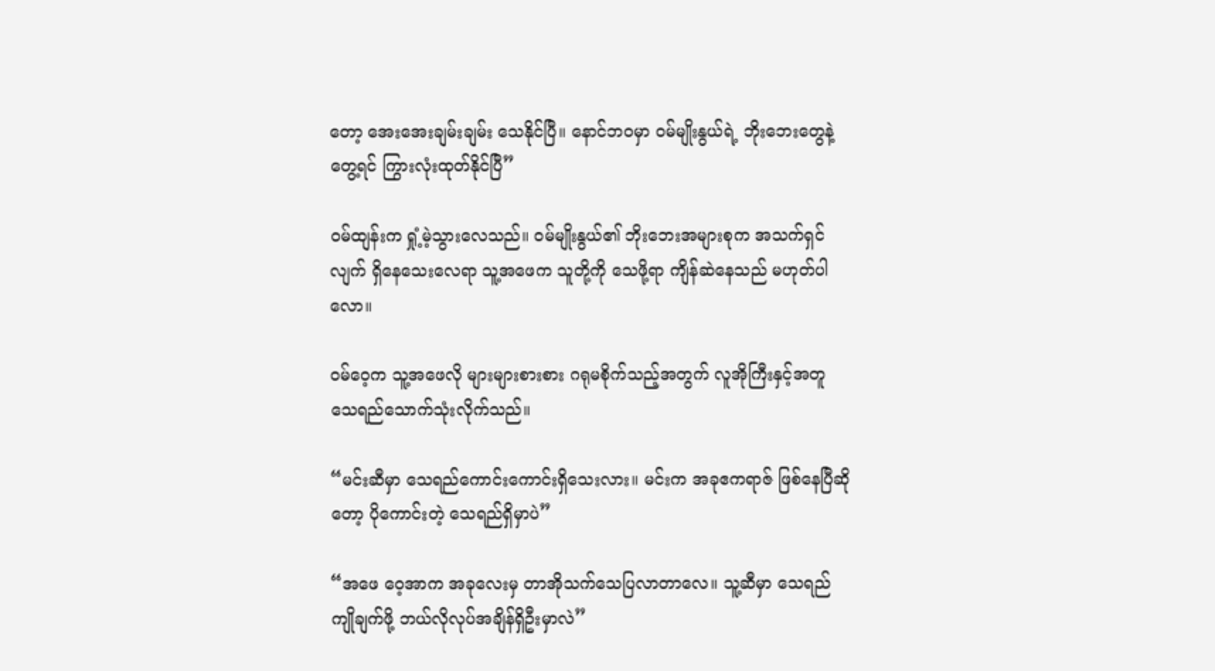တော့ အေးအေးချမ်းချမ်း သေနိုင်ပြီ။ နောင်ဘဝမှာ ဝမ်မျိုးနွယ်ရဲ့ ဘိုးဘေးတွေနဲ့ တွေ့ရင် ကြွားလုံးထုတ်နိုင်ပြီ”

ဝမ်ထျန်းက ရှုံ့မဲ့သွားလေသည်။ ဝမ်မျိုးနွယ်၏ ဘိုးဘေးအများစုက အသက်ရှင်လျက် ရှိနေသေးလေရာ သူ့အဖေက သူတို့ကို သေဖို့ရာ ကျိန်ဆဲနေသည် မဟုတ်ပါလော။

ဝမ်ဝေ့က သူ့အဖေလို များများစားစား ဂရုမစိုက်သည့်အတွက် လူအိုကြီးနှင့်အတူ သေရည်သောက်သုံးလိုက်သည်။

“မင်းဆီမှာ သေရည်ကောင်းကောင်းရှိသေးလား။ မင်းက အခုဧကရာဇ် ဖြစ်နေပြီဆိုတော့ ပိုကောင်းတဲ့ သေရည်ရှိမှာပဲ”

“အဖေ ဝေ့အာက အခုလေးမှ တာအိုသက်သေပြလာတာလေ။ သူ့ဆီမှာ သေရည်ကျိုချက်ဖို့ ဘယ်လိုလုပ်အချိန်ရှိဦးမှာလဲ”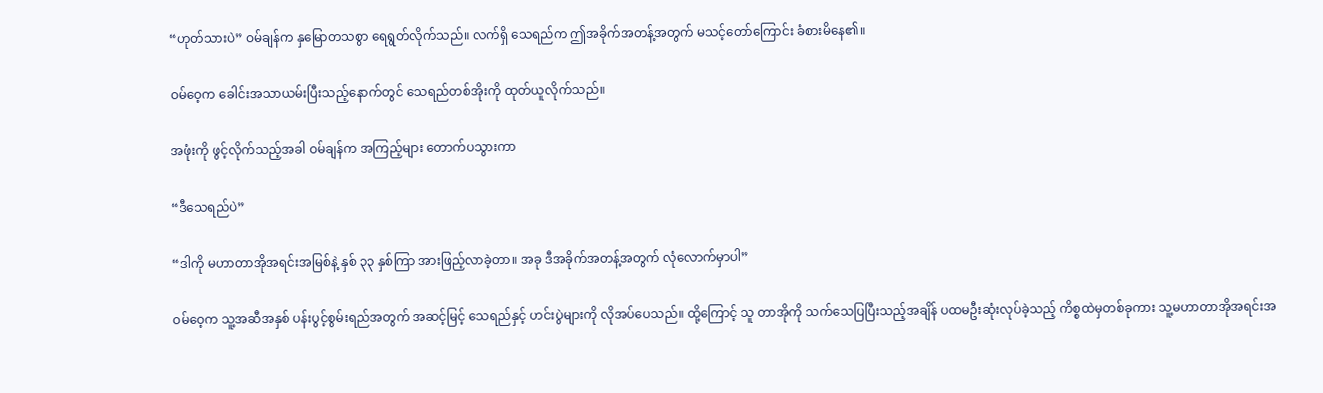“ဟုတ်သားပဲ” ဝမ်ချန်က နှမြောတသစွာ ရေရွတ်လိုက်သည်။ လက်ရှိ သေရည်က ဤအခိုက်အတန့်အတွက် မသင့်တော်ကြောင်း ခံစားမိနေ၏။

ဝမ်ဝေ့က ခေါင်းအသာယမ်းပြီးသည့်နောက်တွင် သေရည်တစ်အိုးကို ထုတ်ယူလိုက်သည်။

အဖုံးကို ဖွင့်လိုက်သည့်အခါ ဝမ်ချန်က အကြည့်များ တောက်ပသွားကာ

“ဒီသေရည်ပဲ”

“ဒါကို မဟာတာအိုအရင်းအမြစ်နဲ့ နှစ် ၃၃ နှစ်ကြာ အားဖြည့်လာခဲ့တာ။ အခု ဒီအခိုက်အတန့်အတွက် လုံလောက်မှာပါ”

ဝမ်ဝေ့က သူ့အဆီအနှစ် ပန်းပွင့်စွမ်းရည်အတွက် အဆင့်မြင့် သေရည်နှင့် ဟင်းပွဲများကို လိုအပ်ပေသည်။ ထို့ကြောင့် သူ တာအိုကို သက်သေပြပြီးသည့်အချိန် ပထမဦးဆုံးလုပ်ခဲ့သည့် ကိစ္စထဲမှတစ်ခုကား သူ့မဟာတာအိုအရင်းအ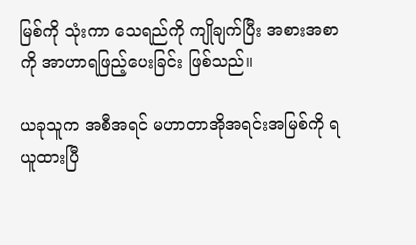မြစ်ကို သုံးကာ သေရည်ကို ကျိုချက်ပြီး အစားအစာကို အာဟာရဖြည့်ပေးခြင်း ဖြစ်သည်။

ယခုသူက အစီအရင် မဟာတာအိုအရင်းအမြစ်ကို ရယူထားပြီ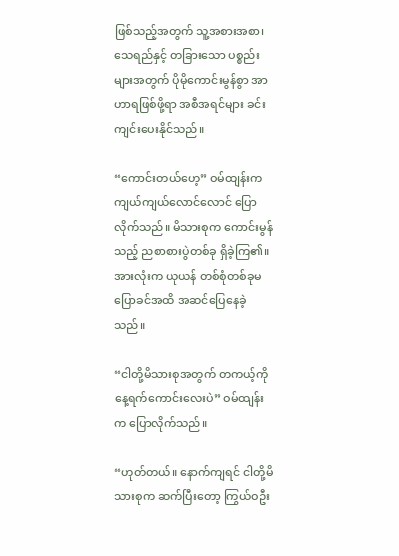ဖြစ်သည့်အတွက် သူ့အစားအစာ၊ သေရည်နှင့် တခြားသော ပစ္စည်းများအတွက် ပိုမိုကောင်းမွန်စွာ အာဟာရဖြစ်ဖို့ရာ အစီအရင်များ ခင်းကျင်းပေးနိုင်သည်။

“ကောင်းတယ်ဟေ့” ဝမ်ထျန်းက ကျယ်ကျယ်လောင်လောင် ပြောလိုက်သည်။ မိသားစုက ကောင်းမွန်သည့် ညစာစားပွဲတစ်ခု ရှိခဲ့ကြ၏။ အားလုံးက ယုယန် တစ်စုံတစ်ခုမပြောခင်အထိ အဆင်ပြေနေခဲ့သည်။

“ငါတို့မိသားစုအတွက် တကယ့်ကို နေ့ရက်ကောင်းလေးပဲ” ဝမ်ထျန်းက ပြောလိုက်သည်။

“ဟုတ်တယ်။ နောက်ကျရင် ငါတို့မိသားစုက ဆက်ပြီးတော့ ကြွယ်ဝဦး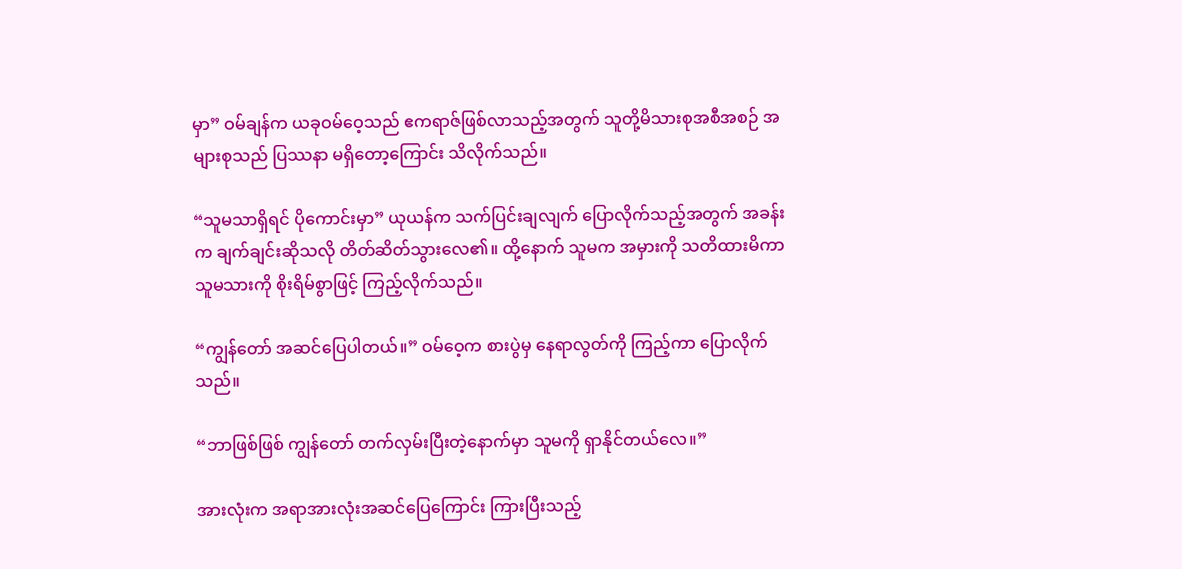မှာ” ဝမ်ချန်က ယခုဝမ်ဝေ့သည် ဧကရာဇ်ဖြစ်လာသည့်အတွက် သူတို့မိသားစုအစီအစဉ် အများစုသည် ပြဿနာ မရှိတော့ကြောင်း သိလိုက်သည်။

“သူမသာရှိရင် ပိုကောင်းမှာ” ယုယန်က သက်ပြင်းချလျက် ပြောလိုက်သည့်အတွက် အခန်းက ချက်ချင်းဆိုသလို တိတ်ဆိတ်သွားလေ၏။ ထို့နောက် သူမက အမှားကို သတိထားမိကာ သူမသားကို စိုးရိမ်စွာဖြင့် ကြည့်လိုက်သည်။

“ကျွန်တော် အဆင်ပြေပါတယ်။” ဝမ်ဝေ့က စားပွဲမှ နေရာလွတ်ကို ကြည့်ကာ ပြောလိုက်သည်။

“ဘာဖြစ်ဖြစ် ကျွန်တော် တက်လှမ်းပြီးတဲ့နောက်မှာ သူမကို ရှာနိုင်တယ်လေ။”

အားလုံးက အရာအားလုံးအဆင်ပြေကြောင်း ကြားပြီးသည့်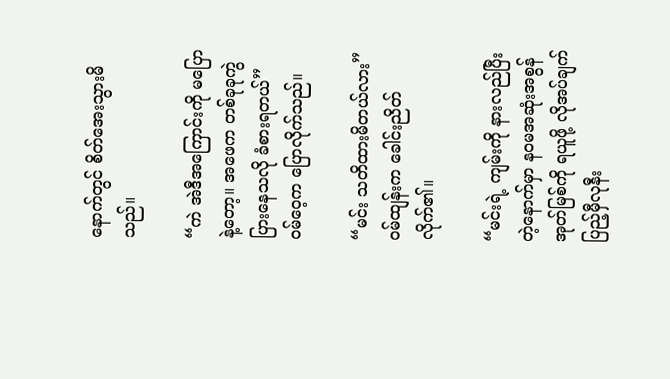နောက်တွင် စိတ်အေးသွားမိသည်။

“ကဲ အဲဒီအကြောင်းကို မပြောနဲ့တော့။ အဖေက တစ်ခုခုကွဲပြားနေသလို ခံစားရတယ်” ဝမ်ဝေ့က ပြောလိုက်သည်။

“မင်း သတိထားမိတယ်လား” ဝမ်ထျန်းက ခေါင်းညိတ်လိုက်၏။

“မင်းရဲ့ ကျမ်းကို နားလည်ပြီးတဲ့နောက်မှာ နဝမအဆုံးအစွန်အုတ်မြစ်ကို ရယူဖို့ လိုအပ်ချက် ပြည့်မှီလုနီး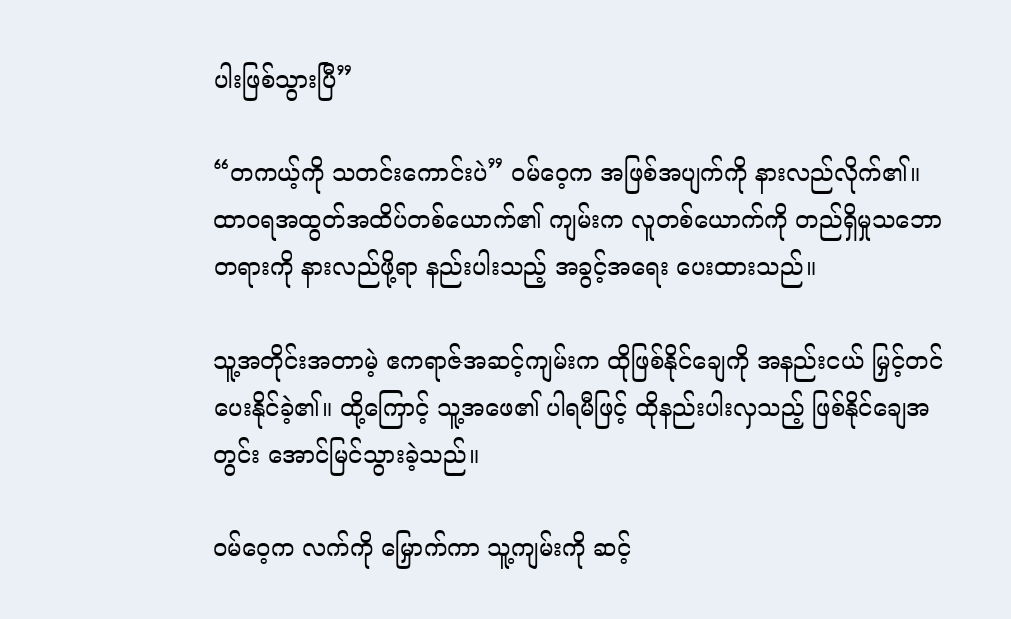ပါးဖြစ်သွားပြီ”

“တကယ့်ကို သတင်းကောင်းပဲ” ဝမ်ဝေ့က အဖြစ်အပျက်ကို နားလည်လိုက်၏။ ထာဝရအထွတ်အထိပ်တစ်ယောက်၏ ကျမ်းက လူတစ်ယောက်ကို တည်ရှိမှုသဘောတရားကို နားလည်ဖို့ရာ နည်းပါးသည့် အခွင့်အရေး ပေးထားသည်။

သူ့အတိုင်းအတာမဲ့ ဧကရာဇ်အဆင့်ကျမ်းက ထိုဖြစ်နိုင်ချေကို အနည်းငယ် မြှင့်တင်ပေးနိုင်ခဲ့၏။ ထို့ကြောင့် သူ့အဖေ၏ ပါရမီဖြင့် ထိုနည်းပါးလှသည့် ဖြစ်နိုင်ချေအတွင်း အောင်မြင်သွားခဲ့သည်။

ဝမ်ဝေ့က လက်ကို မြှောက်ကာ သူ့ကျမ်းကို ဆင့်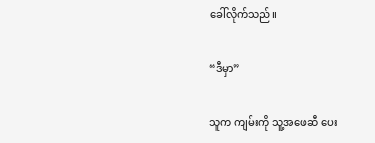ခေါ်လိုက်သည်။

“ဒီမှာ”

သူက ကျမ်းကို သူ့အဖေဆီ ပေး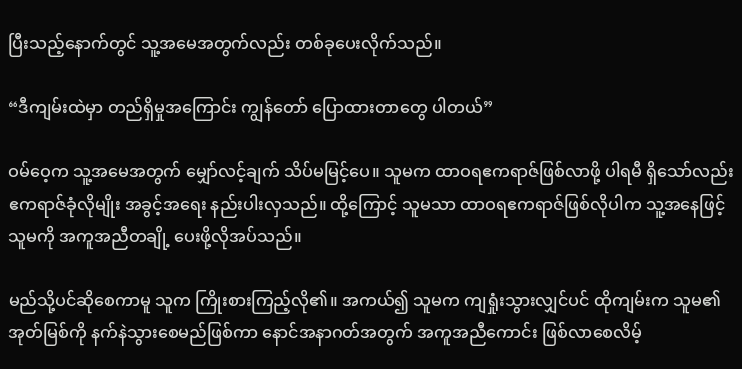ပြီးသည့်နောက်တွင် သူ့အမေအတွက်လည်း တစ်ခုပေးလိုက်သည်။

“ဒီကျမ်းထဲမှာ တည်ရှိမှုအကြောင်း ကျွန်တော် ပြောထားတာတွေ ပါတယ်”

ဝမ်ဝေ့က သူ့အမေအတွက် မျှော်လင့်ချက် သိပ်မမြင့်ပေ။ သူမက ထာဝရဧကရာဇ်ဖြစ်လာဖို့ ပါရမီ ရှိသော်လည်း ဧကရာဇ်ခုံလိုမျိုး အခွင့်အရေး နည်းပါးလှသည်။ ထို့ကြောင့် သူမသာ ထာဝရဧကရာဇ်ဖြစ်လိုပါက သူ့အနေဖြင့် သူမကို အကူအညီတချို့ ပေးဖို့လိုအပ်သည်။

မည်သို့ပင်ဆိုစေကာမူ သူက ကြိုးစားကြည့်လို၏။ အကယ်၍ သူမက ကျရှုံးသွားလျှင်ပင် ထိုကျမ်းက သူမ၏အုတ်မြစ်ကို နက်နဲသွားစေမည်ဖြစ်ကာ နောင်အနာဂတ်အတွက် အကူအညီကောင်း ဖြစ်လာစေလိမ့်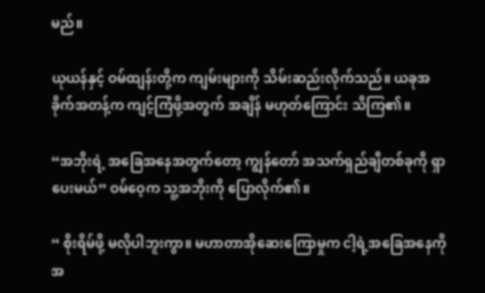မည်။

ယုယန်နှင့် ဝမ်ထျန်းတို့က ကျမ်းများကို သိမ်းဆည်းလိုက်သည်။ ယခုအခိုက်အတန့်က ကျင့်ကြံဖို့အတွက် အချိန် မဟုတ်ကြောင်း သိကြ၏။

“အဘိုးရဲ့ အခြေအနေအတွက်တော့ ကျွန်တော် အသက်ရှည်ချီတစ်ခုကို ရှာပေးမယ်” ဝမ်ဝေ့က သူ့အဘိုးကို ပြောလိုက်၏။

“ စိုးရိမ်ဖို့ မလိုပါဘူးကွာ။ မဟာတာအိုဆေးကြောမှုက ငါ့ရဲ့အခြေအနေကို အ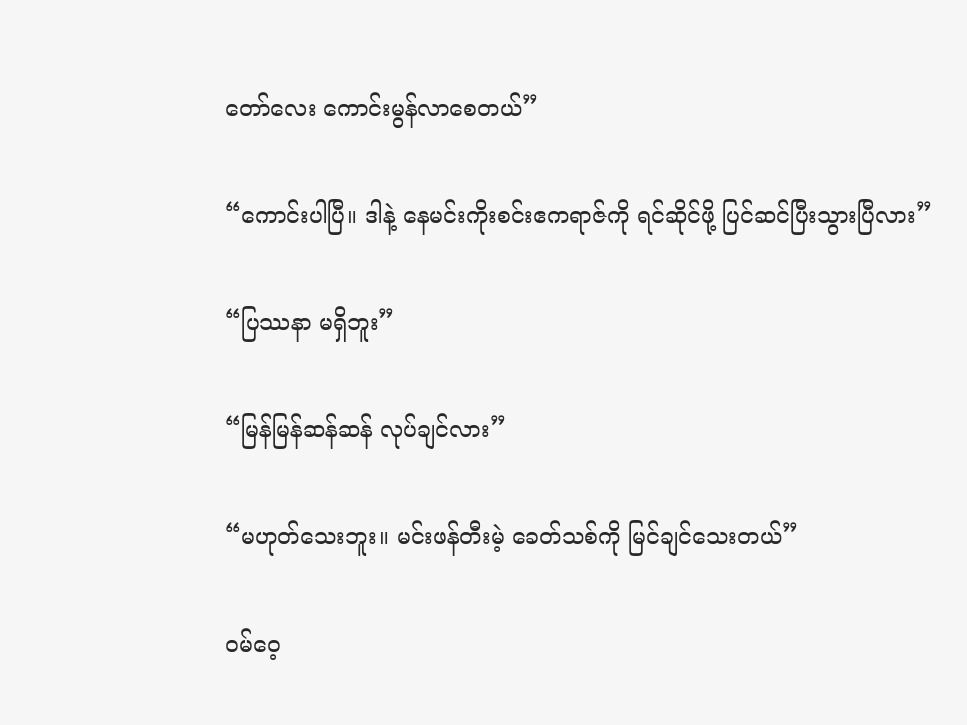တော်လေး ကောင်းမွန်လာစေတယ်”

“ကောင်းပါပြီ။ ဒါနဲ့ နေမင်းကိုးစင်းဧကရာဇ်ကို ရင်ဆိုင်ဖို့ ပြင်ဆင်ပြီးသွားပြီလား”

“ပြဿနာ မရှိဘူး”

“မြန်မြန်ဆန်ဆန် လုပ်ချင်လား”

“မဟုတ်သေးဘူး။ မင်းဖန်တီးမဲ့ ခေတ်သစ်ကို မြင်ချင်သေးတယ်”

ဝမ်ဝေ့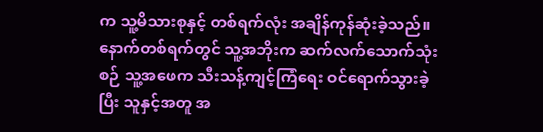က သူ့မိသားစုနှင့် တစ်ရက်လုံး အချိန်ကုန်ဆုံးခဲ့သည်။ နောက်တစ်ရက်တွင် သူ့အဘိုးက ဆက်လက်သောက်သုံးစဉ် သူ့အဖေက သီးသန့်ကျင့်ကြံရေး ဝင်ရောက်သွားခဲ့ပြီး သူနှင့်အတူ အ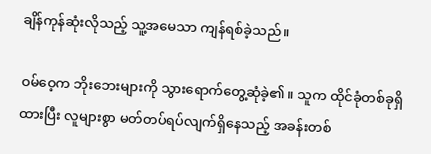ချိန်ကုန်ဆုံးလိုသည့် သူ့အမေသာ ကျန်ရစ်ခဲ့သည်။

ဝမ်ဝေ့က ဘိုးဘေးများကို သွားရောက်တွေ့ဆုံခဲ့၏။ သူက ထိုင်ခုံတစ်ခုရှိ ထားပြီး လူများစွာ မတ်တပ်ရပ်လျက်ရှိနေသည့် အခန်းတစ်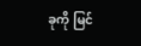ခုကို မြင်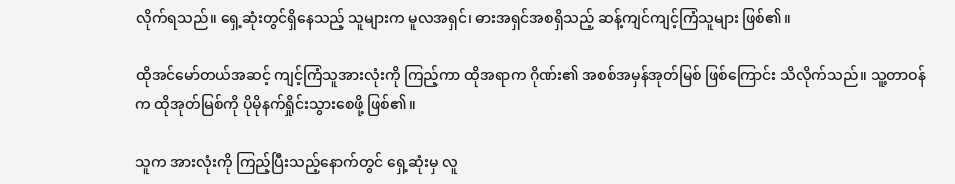လိုက်ရသည်။ ရှေ့ဆုံးတွင်ရှိနေသည့် သူများက မူလအရှင်၊ ဓားအရှင်အစရှိသည့် ဆန့်ကျင်ကျင့်ကြံသူများ ဖြစ်၏။

ထိုအင်မော်တယ်အဆင့် ကျင့်ကြံသူအားလုံးကို ကြည့်ကာ ထိုအရာက ဂိုဏ်း၏ အစစ်အမှန်အုတ်မြစ် ဖြစ်ကြောင်း သိလိုက်သည်။ သူ့တာဝန်က ထိုအုတ်မြစ်ကို ပိုမိုနက်ရှိုင်းသွားစေဖို့ ဖြစ်၏။

သူက အားလုံးကို ကြည့်ပြီးသည့်နောက်တွင် ရှေ့ဆုံးမှ လူ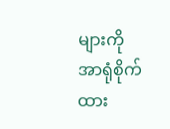များကို အာရုံစိုက်ထား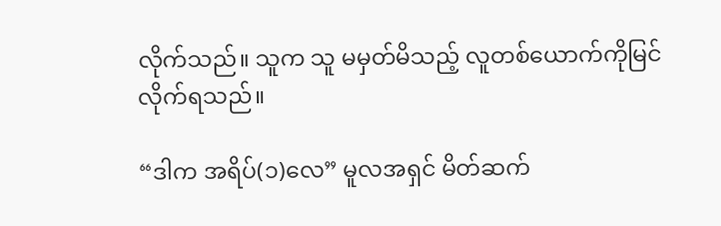လိုက်သည်။ သူက သူ မမှတ်မိသည့် လူတစ်ယောက်ကိုမြင်လိုက်ရသည်။

“ဒါက အရိပ်(၁)လေ” မူလအရှင် မိတ်ဆက်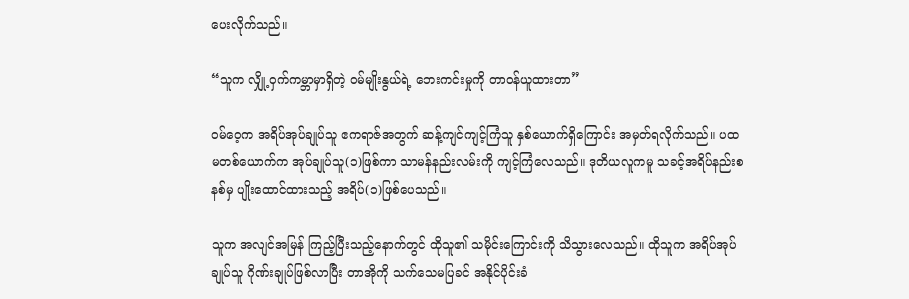ပေးလိုက်သည်။

“သူက လျှို့ဝှက်ကမ္ဘာမှာရှိတဲ့ ဝမ်မျိုးနွယ်ရဲ့ ဘေးကင်းမှုကို တာဝန်ယူထားတာ”

ဝမ်ဝေ့က အရိပ်အုပ်ချုပ်သူ ဧကရာဇ်အတွက် ဆန့်ကျင်ကျင့်ကြံသူ နှစ်ယောက်ရှိကြောင်း အမှတ်ရလိုက်သည်။ ပထမတစ်ယောက်က အုပ်ချုပ်သူ(၁)ဖြစ်ကာ သာမန်နည်းလမ်းကို ကျင့်ကြံလေသည်။ ဒုတိယလူကမူ သခင့်အရိပ်နည်းစနစ်မှ ပျိုးထောင်ထားသည့် အရိပ်(၁)ဖြစ်ပေသည်။

သူက အလျင်အမြန် ကြည့်ပြီးသည့်နောက်တွင် ထိုသူ၏ သမိုင်းကြောင်းကို သိသွားလေသည်။ ထိုသူက အရိပ်အုပ်ချုပ်သူ ဂိုဏ်းချုပ်ဖြစ်လာပြီး တာအိုကို သက်သေမပြခင် အနိုင်ပိုင်းခံ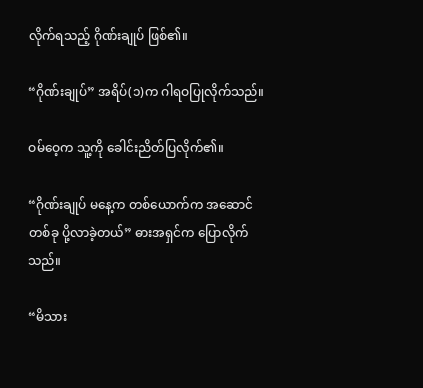လိုက်ရသည့် ဂိုဏ်းချုပ် ဖြစ်၏။

“ဂိုဏ်းချုပ်” အရိပ်(၁)က ဂါရဝပြုလိုက်သည်။

ဝမ်ဝေ့က သူ့ကို ခေါင်းညိတ်ပြလိုက်၏။

“ဂိုဏ်းချုပ် မနေ့က တစ်ယောက်က အဆောင်တစ်ခု ပို့လာခဲ့တယ်” ဓားအရှင်က ပြောလိုက်သည်။

“မိသား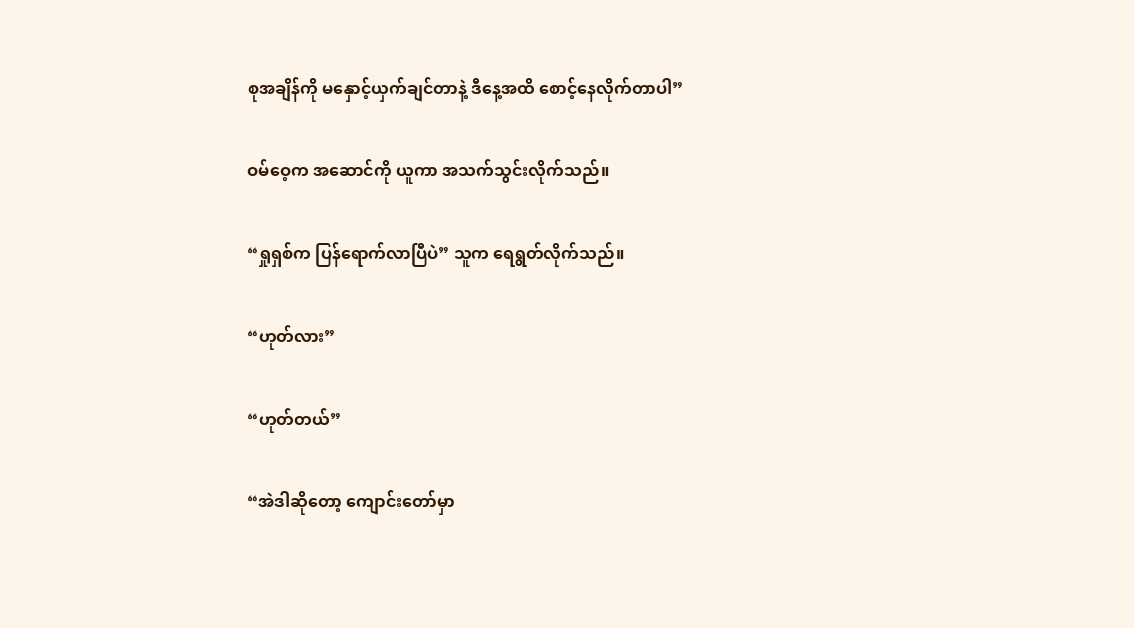စုအချိန်ကို မနှောင့်ယှက်ချင်တာနဲ့ ဒီနေ့အထိ စောင့်နေလိုက်တာပါ”

ဝမ်ဝေ့က အဆောင်ကို ယူကာ အသက်သွင်းလိုက်သည်။

“ရှုရှစ်က ပြန်ရောက်လာပြီပဲ” သူက ရေရွတ်လိုက်သည်။

“ဟုတ်လား”

“ဟုတ်တယ်”

“အဲဒါဆိုတော့ ကျောင်းတော်မှာ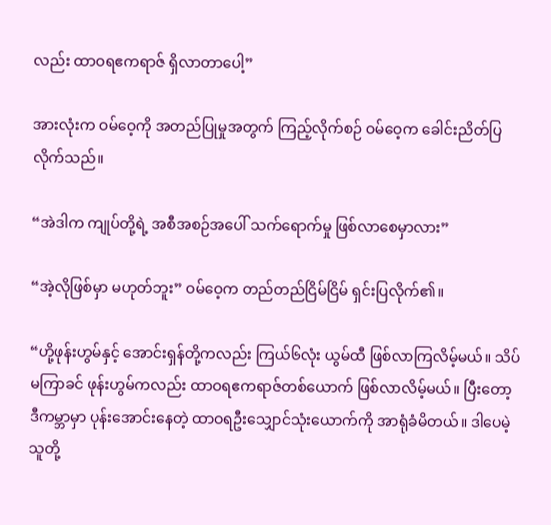လည်း ထာဝရဧကရာဇ် ရှိလာတာပေါ့”

အားလုံးက ဝမ်ဝေ့ကို အတည်ပြုမှုအတွက် ကြည့်လိုက်စဉ် ဝမ်ဝေ့က ခေါင်းညိတ်ပြလိုက်သည်။

“အဲဒါက ကျုပ်တို့ရဲ့ အစီအစဉ်အပေါ် သက်ရောက်မှု ဖြစ်လာစေမှာလား”

“အဲ့လိုဖြစ်မှာ မဟုတ်ဘူး” ဝမ်ဝေ့က တည်တည်ငြိမ်ငြိမ် ရှင်းပြလိုက်၏။

“ဟို့ဖုန်းဟွမ်နှင့် အောင်းရှန်တို့ကလည်း ကြယ်၆လုံး ယွမ်ထီ ဖြစ်လာကြလိမ့်မယ်။ သိပ်မကြာခင် ဖုန်းဟွမ်ကလည်း ထာဝရဧကရာဇ်တစ်ယောက် ဖြစ်လာလိမ့်မယ်။ ပြီးတော့ ဒီကမ္ဘာမှာ ပုန်းအောင်းနေတဲ့ ထာဝရဦးသျှောင်သုံးယောက်ကို အာရုံခံမိတယ်။ ဒါပေမဲ့ သူတို့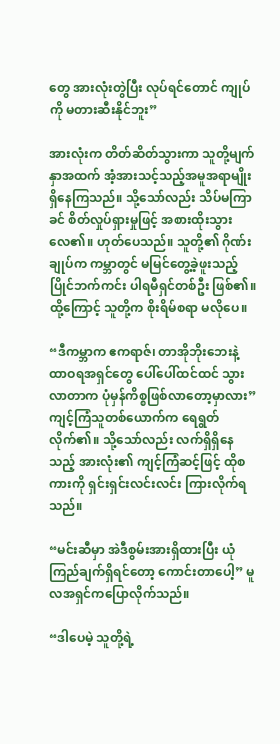တွေ အားလုံးတွဲပြီး လုပ်ရင်တောင် ကျုပ်ကို မတားဆီးနိုင်ဘူး”

အားလုံးက တိတ်ဆိတ်သွားကာ သူတို့မျက်နှာအထက် အံ့အားသင့်သည့်အမူအရာမျိုး ရှိနေကြသည်။ သို့သော်လည်း သိပ်မကြာခင် စိတ်လှုပ်ရှားမှုဖြင့် အစားထိုးသွားလေ၏။ ဟုတ်ပေသည်။ သူတို့၏ ဂိုဏ်းချုပ်က ကမ္ဘာတွင် မမြင်တွေ့ခဲ့ဖူးသည့် ပြိုင်ဘက်ကင်း ပါရမီရှင်တစ်ဦး ဖြစ်၏။ ထို့ကြောင့် သူတို့က စိုးရိမ်စရာ မလိုပေ။

“ဒီကမ္ဘာက ဧကရာဇ်၊ တာအိုဘိုးဘေးနဲ့ ထာဝရအရှင်တွေ ပေါ်ပေါ်ထင်ထင် သွားလာတာက ပုံမှန်ကိစ္စဖြစ်လာတော့မှာလား” ကျင့်ကြံသူတစ်ယောက်က ရေရွတ်လိုက်၏။ သို့သော်လည်း လက်ရှိရှိနေသည့် အားလုံး၏ ကျင့်ကြံဆင့်ဖြင့် ထိုစကားကို ရှင်းရှင်းလင်းလင်း ကြားလိုက်ရသည်။

“မင်းဆီမှာ အဲဒီစွမ်းအားရှိထားပြီး ယုံကြည်ချက်ရှိရင်တော့ ကောင်းတာပေါ့” မူလအရှင်ကပြောလိုက်သည်။

“ဒါပေမဲ့ သူတို့ရဲ့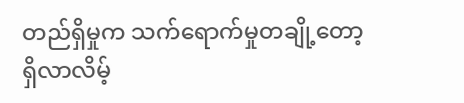တည်ရှိမှုက သက်ရောက်မှုတချို့တော့ ရှိလာလိမ့်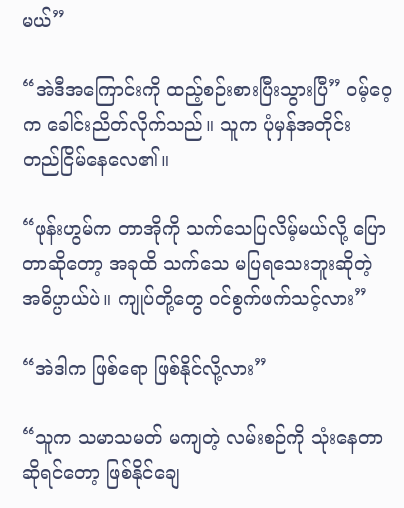မယ်”

“အဲဒီအကြောင်းကို ထည့်စဉ်းစားပြီးသွားပြီ” ဝမ့်ဝေ့က ခေါင်းညိတ်လိုက်သည်။ သူက ပုံမှန်အတိုင်း တည်ငြိမ်နေလေ၏။

“ဖုန်းဟွမ်က တာအိုကို သက်သေပြလိမ့်မယ်လို့ ပြောတာဆိုတော့ အခုထိ သက်သေ မပြရသေးဘူးဆိုတဲ့ အဓိပ္ပာယ်ပဲ။ ကျုပ်တို့တွေ ဝင်စွက်ဖက်သင့်လား”

“အဲဒါက ဖြစ်ရော ဖြစ်နိုင်လို့လား”

“သူက သမာသမတ် မကျတဲ့ လမ်းစဉ်ကို သုံးနေတာဆိုရင်တော့ ဖြစ်နိုင်ချေ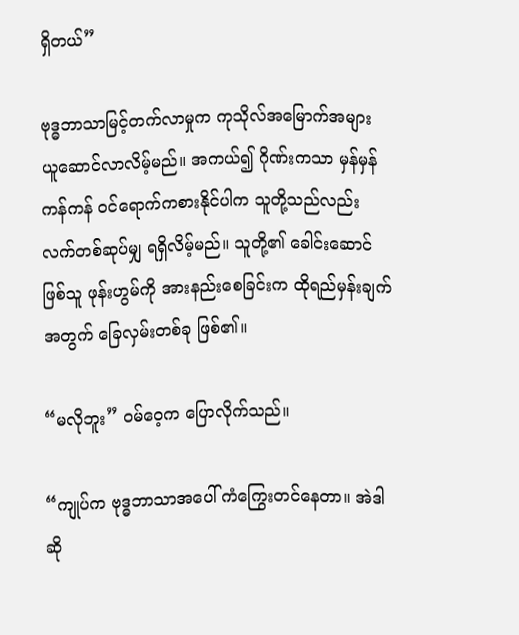ရှိတယ်”

ဗုဒ္ဓဘာသာမြင့်တက်လာမှုက ကုသိုလ်အမြောက်အများ ယူဆောင်လာလိမ့်မည်။ အကယ်၍ ဂိုဏ်းကသာ မှန်မှန်ကန်ကန် ဝင်ရောက်ကစားနိုင်ပါက သူတို့သည်လည်း လက်တစ်ဆုပ်မျှ ရရှိလိမ့်မည်။ သူတို့၏ ခေါင်းဆောင်ဖြစ်သူ ဖုန်းဟွမ်ကို အားနည်းစေခြင်းက ထိုရည်မှန်းချက်အတွက် ခြေလှမ်းတစ်ခု ဖြစ်၏။

“မလိုဘူး” ဝမ်ဝေ့က ပြောလိုက်သည်။

“ကျုပ်က ဗုဒ္ဓဘာသာအပေါ် ကံကြွေးတင်နေတာ။ အဲဒါဆို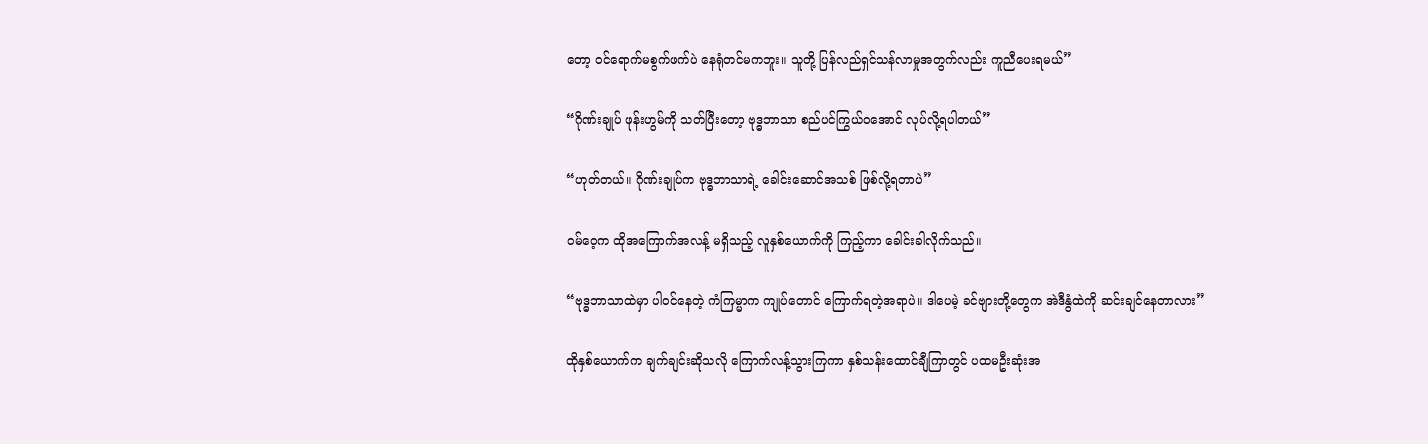တော့ ဝင်ရောက်မစွက်ဖက်ပဲ နေရုံတင်မကဘူး။ သူတို့ ပြန်လည်ရှင်သန်လာမှုအတွက်လည်း ကူညီပေးရမယ်”

“ဂိုဏ်းချုပ် ဖုန်းဟွမ်ကို သတ်ပြီးတော့ ဗုဒ္ဓဘာသာ စည်ပင်ကြွယ်ဝအောင် လုပ်လို့ရပါတယ်”

“ဟုတ်တယ်။ ဂိုဏ်းချုပ်က ဗုဒ္ဓဘာသာရဲ့ ခေါင်းဆောင်အသစ် ဖြစ်လို့ရတာပဲ”

ဝမ်ဝေ့က ထိုအကြောက်အလန့် မရှိသည့် လူနှစ်ယောက်ကို ကြည့်ကာ ခေါင်းခါလိုက်သည်။

“ဗုဒ္ဓဘာသာထဲမှာ ပါဝင်နေတဲ့ ကံကြမ္မာက ကျုပ်တောင် ကြောက်ရတဲ့အရာပဲ။ ဒါပေမဲ့ ခင်ဗျားတို့တွေက အဲဒီနွံထဲကို ဆင်းချင်နေတာလား”

ထိုနှစ်ယောက်က ချက်ချင်းဆိုသလို ကြောက်လန့်သွားကြကာ နှစ်သန်းထောင်ချီကြာတွင် ပထမဦးဆုံးအ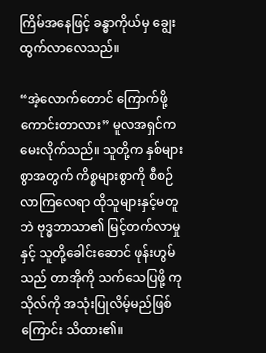ကြိမ်အနေဖြင့် ခန္ဓာကိုယ်မှ ချွေးထွက်လာလေသည်။

“အဲ့လောက်တောင် ကြောက်ဖို့ ကောင်းတာလား” မူလအရှင်က မေးလိုက်သည်။ သူတို့က နှစ်များစွာအတွက် ကိစ္စများစွာကို စီစဉ်လာကြလေရာ ထိုသူများနှင့်မတူဘဲ ဗုဒ္ဓဘာသာ၏ မြင့်တက်လာမှုနှင့် သူတို့ခေါင်းဆောင် ဖုန်းဟွမ်သည် တာအိုကို သက်သေပြဖို့ ကုသိုလ်ကို အသုံးပြုလိမ့်မည်ဖြစ်ကြောင်း သိထား၏။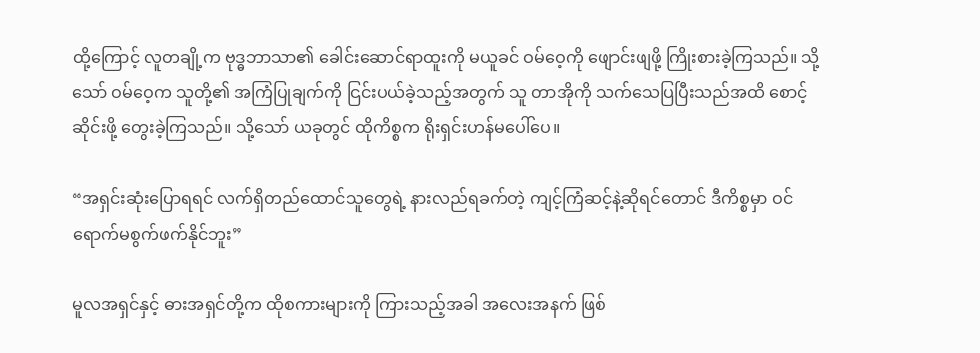ထို့ကြောင့် လူတချို့က ဗုဒ္ဓဘာသာ၏ ခေါင်းဆောင်ရာထူးကို မယူခင် ဝမ်ဝေ့ကို ဖျောင်းဖျဖို့ ကြိုးစားခဲ့ကြသည်။ သို့သော် ဝမ်ဝေ့က သူတို့၏ အကြံပြုချက်ကို ငြင်းပယ်ခဲ့သည့်အတွက် သူ တာအိုကို သက်သေပြပြီးသည်အထိ စောင့်ဆိုင်းဖို့ တွေးခဲ့ကြသည်။ သို့သော် ယခုတွင် ထိုကိစ္စက ရိုးရှင်းဟန်မပေါ်ပေ။

“အရှင်းဆုံးပြောရရင် လက်ရှိတည်ထောင်သူတွေရဲ့ နားလည်ရခက်တဲ့ ကျင့်ကြံဆင့်နဲ့ဆိုရင်တောင် ဒီကိစ္စမှာ ဝင်ရောက်မစွက်ဖက်နိုင်ဘူး”

မူလအရှင်နှင့် ဓားအရှင်တို့က ထိုစကားများကို ကြားသည့်အခါ အလေးအနက် ဖြစ်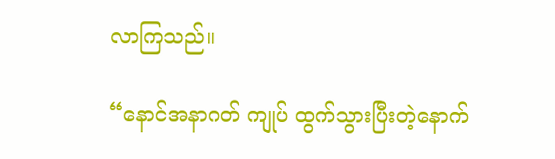လာကြသည်။

“နောင်အနာဂတ် ကျုပ် ထွက်သွားပြီးတဲ့နောက်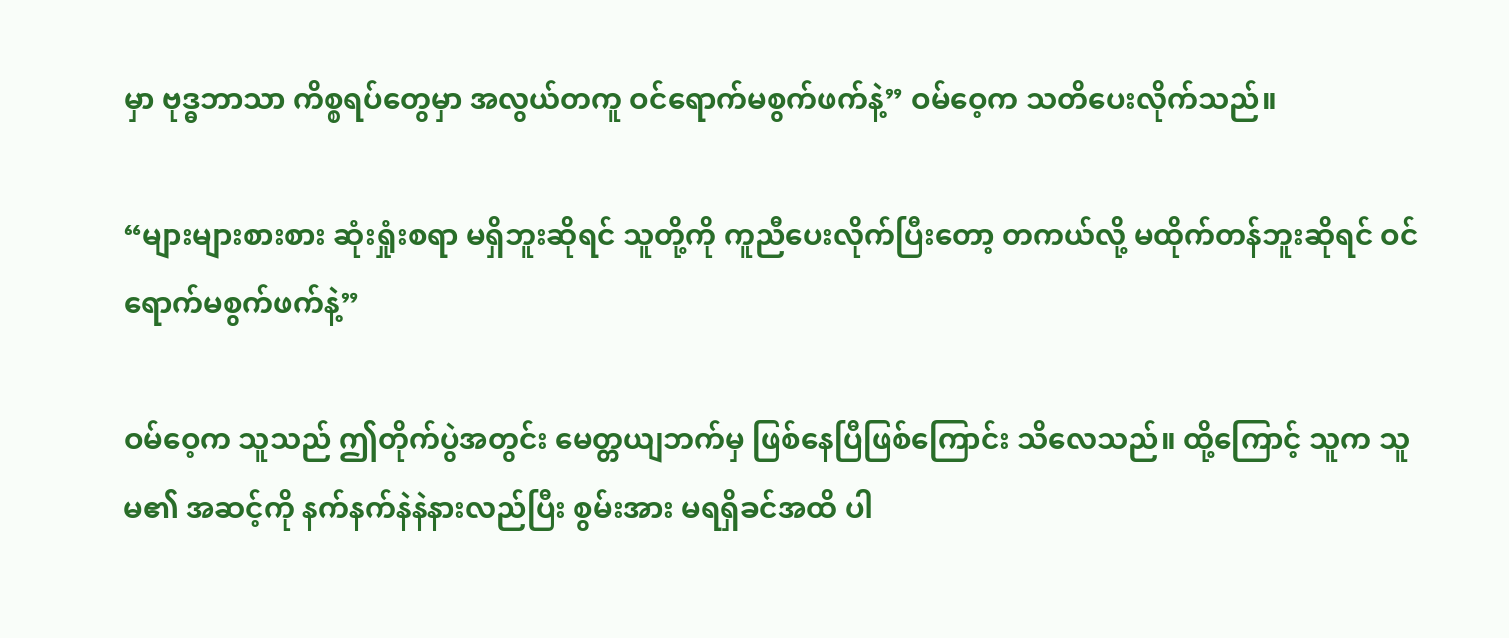မှာ ဗုဒ္ဓဘာသာ ကိစ္စရပ်တွေမှာ အလွယ်တကူ ဝင်ရောက်မစွက်ဖက်နဲ့” ဝမ်ဝေ့က သတိပေးလိုက်သည်။

“များများစားစား ဆုံးရှုံးစရာ မရှိဘူးဆိုရင် သူတို့ကို ကူညီပေးလိုက်ပြီးတော့ တကယ်လို့ မထိုက်တန်ဘူးဆိုရင် ဝင်ရောက်မစွက်ဖက်နဲ့”

ဝမ်ဝေ့က သူသည် ဤတိုက်ပွဲအတွင်း မေတ္တယျဘက်မှ ဖြစ်နေပြီဖြစ်ကြောင်း သိလေသည်။ ထို့ကြောင့် သူက သူမ၏ အဆင့်ကို နက်နက်နဲနဲနားလည်ပြီး စွမ်းအား မရရှိခင်အထိ ပါ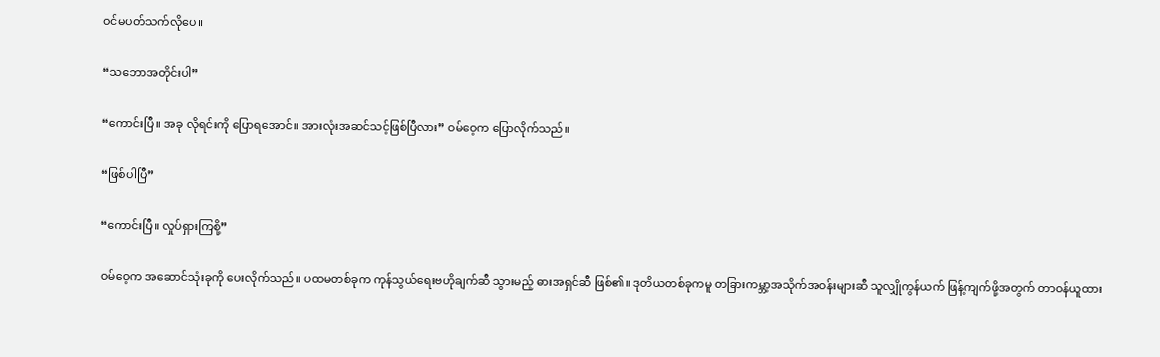ဝင်မပတ်သက်လိုပေ။

“သဘောအတိုင်းပါ”

“ကောင်းပြီ။ အခု လိုရင်းကို ပြောရအောင်။ အားလုံးအဆင်သင့်ဖြစ်ပြီလား” ဝမ်ဝေ့က ပြောလိုက်သည်။

“ဖြစ်ပါပြီ”

“ကောင်းပြီ။ လှုပ်ရှားကြစို့”

ဝမ်ဝေ့က အဆောင်သုံးခုကို ပေးလိုက်သည်။ ပထမတစ်ခုက ကုန်သွယ်ရေးဗဟိုချက်ဆီ သွားမည့် ဓားအရှင်ဆီ ဖြစ်၏။ ဒုတိယတစ်ခုကမူ တခြားကမ္ဘာ့အသိုက်အဝန်းများဆီ သူလျှိုကွန်ယက် ဖြန့်ကျက်ဖို့အတွက် တာဝန်ယူထား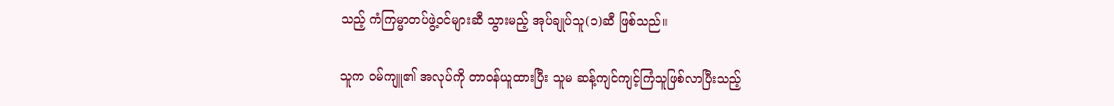သည့် ကံကြမ္မာတပ်ဖွဲ့ဝင်များဆီ သွားမည့် အုပ်ချုပ်သူ(၁)ဆီ ဖြစ်သည်။

သူက ဝမ်ကျူ၏ အလုပ်ကို တာဝန်ယူထားပြီး သူမ ဆန့်ကျင်ကျင့်ကြံသူဖြစ်လာပြီးသည့်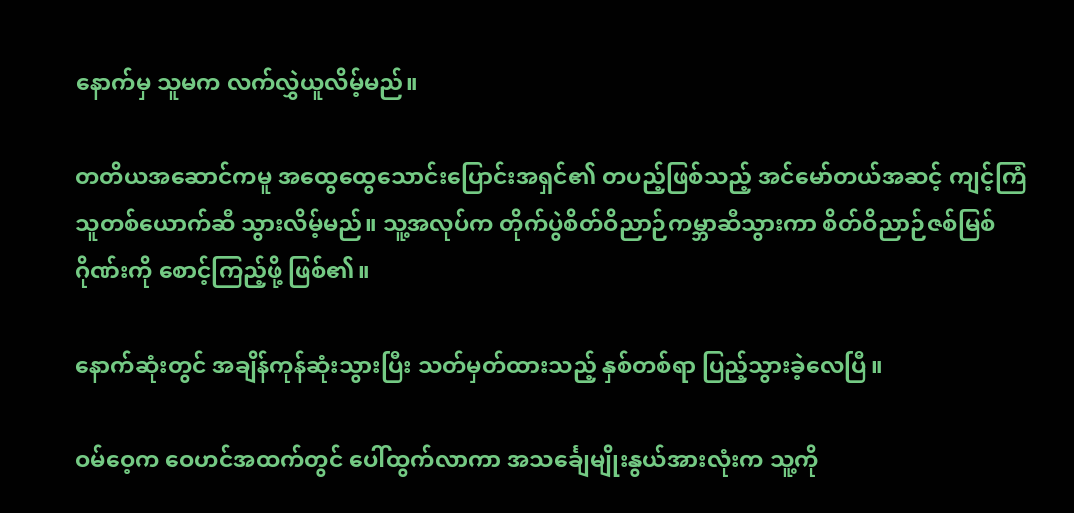နောက်မှ သူမက လက်လွှဲယူလိမ့်မည်။

တတိယအဆောင်ကမူ အထွေထွေသောင်းပြောင်းအရှင်၏ တပည့်ဖြစ်သည့် အင်မော်တယ်အဆင့် ကျင့်ကြံသူတစ်ယောက်ဆီ သွားလိမ့်မည်။ သူ့အလုပ်က တိုက်ပွဲစိတ်ဝိညာဉ်ကမ္ဘာဆီသွားကာ စိတ်ဝိညာဉ်ဇစ်မြစ်ဂိုဏ်းကို စောင့်ကြည့်ဖို့ ဖြစ်၏။

နောက်ဆုံးတွင် အချိန်ကုန်ဆုံးသွားပြီး သတ်မှတ်ထားသည့် နှစ်တစ်ရာ ပြည့်သွားခဲ့လေပြီ။

ဝမ်ဝေ့က ဝေဟင်အထက်တွင် ပေါ်ထွက်လာကာ အသင်္ချေမျိုးနွယ်အားလုံးက သူ့ကို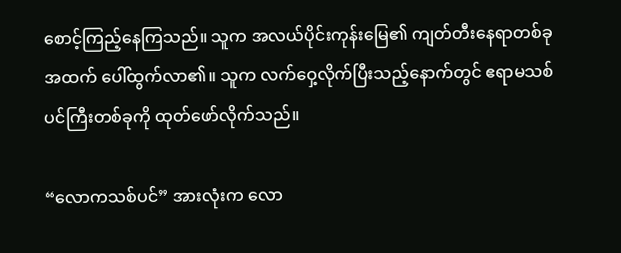စောင့်ကြည့်နေကြသည်။ သူက အလယ်ပိုင်းကုန်းမြေ၏ ကျတ်တီးနေရာတစ်ခုအထက် ပေါ်ထွက်လာ၏။ သူက လက်ဝှေ့လိုက်ပြီးသည့်နောက်တွင် ဧရာမသစ်ပင်ကြီးတစ်ခုကို ထုတ်ဖော်လိုက်သည်။

“လောကသစ်ပင်” အားလုံးက လော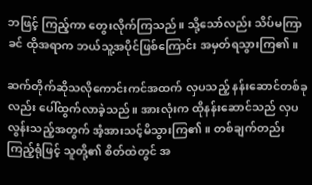ဘဖြင့် ကြည့်ကာ တွေးလိုက်ကြသည်။ သို့သော်လည်း သိပ်မကြာခင် ထိုအရာက ဘယ်သူ့အပိုင်ဖြစ်ကြောင်း အမှတ်ရသွားကြ၏။

ဆက်တိုက်ဆိုသလိုကောင်းကင်အထက် လှပသည့် နန်းဆောင်တစ်ခုလည်း ပေါ်ထွက်လာခဲ့သည်။ အားလုံးက ထိုနန်းဆောင်သည် လှပလွန်းသည့်အတွက် အံ့အားသင့်မိသွားကြ၏။ တစ်ချက်တည်းကြည့်ရုံဖြင့် သူတို့၏ စိတ်ထဲတွင် အ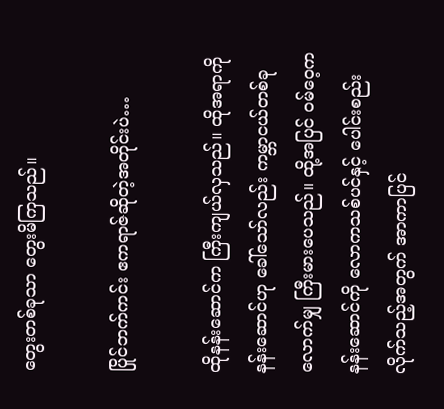တွေးတစ်ခုသာ တွေးမိကြသည်။

ပြိုင်ဘက်ကင်း ဧကရာဇ်ဆိုတဲ့အတိုင်းပဲ…

ထိုနန်းဆောင်က ကြီးကျယ်လှသည်။ ထိုအရာကို နန်းဆောင်ဟု ခေါ်သော်လည်း ကမ္ဘာငယ်တစ်ခုလောက်မျှ ကြီးမားပေသည်။ ထို့အပြင် ဝမ်ဝေ့က နန်းဆောင်ကို လောကသစ်ပင်နှင့် ပေါင်းစည်းလိုက်သည့်အတွက် အာကာပြင်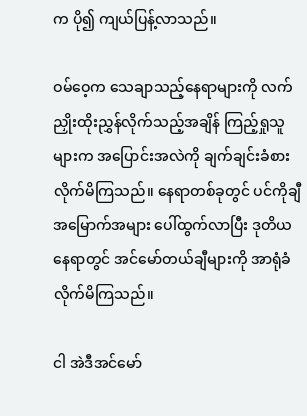က ပို၍ ကျယ်ပြန့်လာသည်။

ဝမ်ဝေ့က သေချာသည့်နေရာများကို လက်ညှိုးထိုးညွှန်လိုက်သည့်အချိန် ကြည့်ရှုသူများက အပြောင်းအလဲကို ချက်ချင်းခံစားလိုက်မိကြသည်။ နေရာတစ်ခုတွင် ပင်ကိုချီ အမြောက်အများ ပေါ်ထွက်လာပြီး ဒုတိယနေရာတွင် အင်မော်တယ်ချီများကို အာရုံခံလိုက်မိကြသည်။

ငါ အဲဒီအင်မော်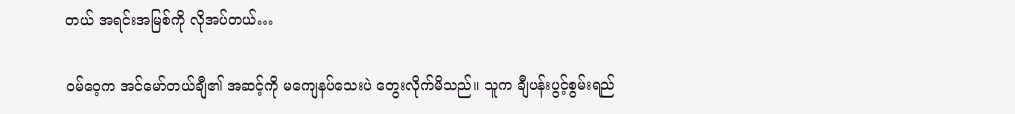တယ် အရင်းအမြစ်ကို လိုအပ်တယ်…

ဝမ်ဝေ့က အင်မော်တယ်ချီ၏ အဆင့်ကို မကျေနပ်သေးပဲ တွေးလိုက်မိသည်။ သူက ချီပန်းပွင့်စွမ်းရည်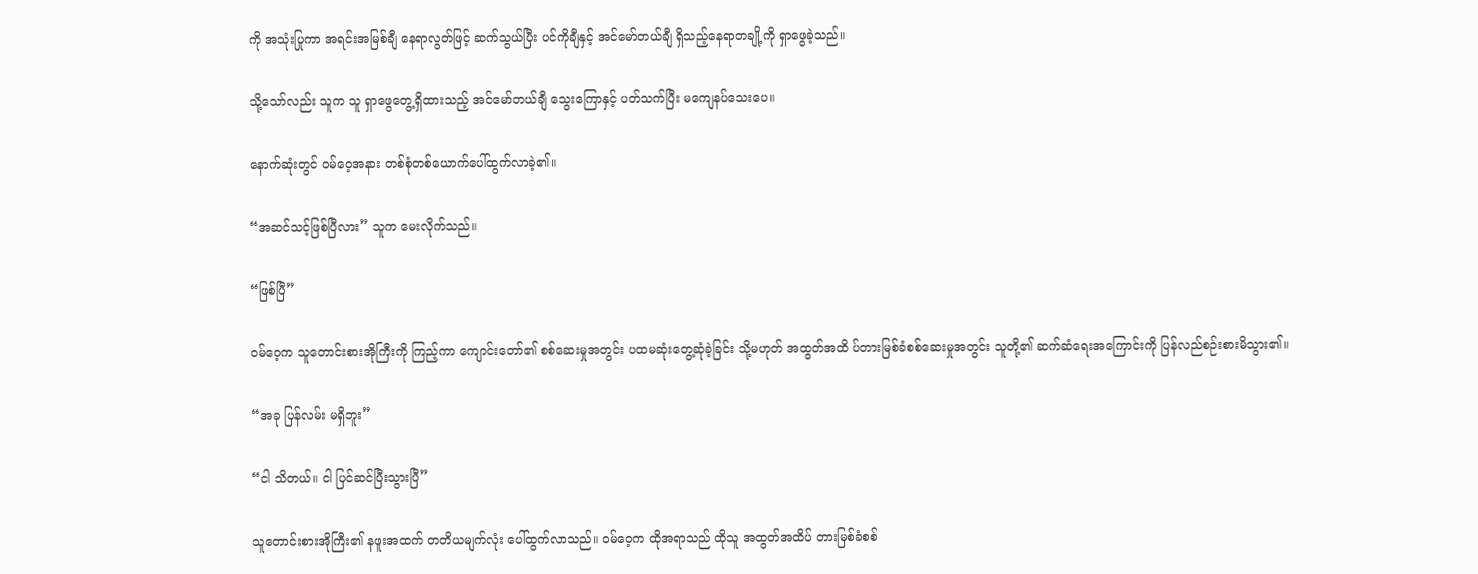ကို အသုံးပြုကာ အရင်းအမြစ်ချီ နေရာလွတ်ဖြင့် ဆက်သွယ်ပြီး ပင်ကိုချီနှင့် အင်မော်တယ်ချီ ရှိသည့်နေရာတချို့ကို ရှာဖွေခဲ့သည်။

သို့သော်လည်း သူက သူ ရှာဖွေတွေ့ရှိထားသည့် အင်မော်တယ်ချီ သွေးကြောနှင့် ပတ်သက်ပြီး မကျေနပ်သေးပေ။

နောက်ဆုံးတွင် ဝမ်ဝေ့အနား တစ်စုံတစ်ယောက်ပေါ်ထွက်လာခဲ့၏။

“အဆင်သင့်ဖြစ်ပြီလား” သူက မေးလိုက်သည်။

“ဖြစ်ပြီ”

ဝမ်ဝေ့က သူတောင်းစားအိုကြီးကို ကြည့်ကာ ကျောင်းတော်၏ စစ်ဆေးမှုအတွင်း ပထမဆုံးတွေ့ဆုံခဲ့ခြင်း သို့မဟုတ် အထွတ်အထိ ပ်တားမြစ်ခံစစ်ဆေးမှုအတွင်း သူတို့၏ ဆက်ဆံရေးအကြောင်းကို ပြန်လည်စဉ်းစားမိသွား၏။

“အခု ပြန်လမ်း မရှိဘူး”

“ငါ သိတယ်။ ငါ ပြင်ဆင်ပြီးသွားပြီ”

သူတောင်းစားအိုကြီး၏ နဖူးအထက် တတိယမျက်လုံး ပေါ်ထွက်လာသည်။ ဝမ်ဝေ့က ထိုအရာသည် ထိုသူ အထွတ်အထိပ် တားမြစ်ခံစစ်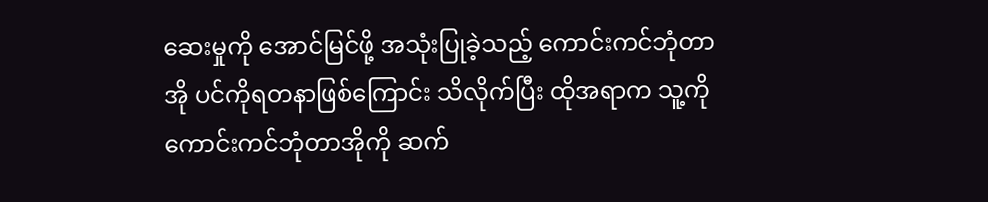ဆေးမှုကို အောင်မြင်ဖို့ အသုံးပြုခဲ့သည့် ကောင်းကင်ဘုံတာအို ပင်ကိုရတနာဖြစ်ကြောင်း သိလိုက်ပြီး ထိုအရာက သူ့ကို ကောင်းကင်ဘုံတာအိုကို ဆက်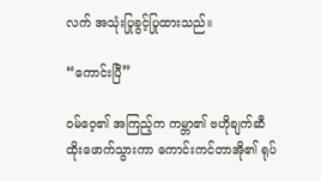လက် အသုံးပြုခွင့်ပြုထားသည်။

“ကောင်းပြီ”

ဝမ်ဝေ့၏ အကြည့်က ကမ္ဘာ၏ ဗဟိုချက်ဆီ ထိုးဖောက်သွားကာ ကောင်းကင်တာအို၏ ရုပ်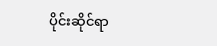ပိုင်းဆိုင်ရာ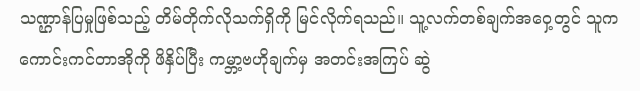သဏ္ဌာန်ပြမှုဖြစ်သည့် တိမ်တိုက်လိုသက်ရှိကို မြင်လိုက်ရသည်။ သူ့လက်တစ်ချက်အဝှေ့တွင် သူက ကောင်းကင်တာအိုကို ဖိနှိပ်ပြီး ကမ္ဘာ့ဗဟိုချက်မှ အတင်းအကြပ် ဆွဲ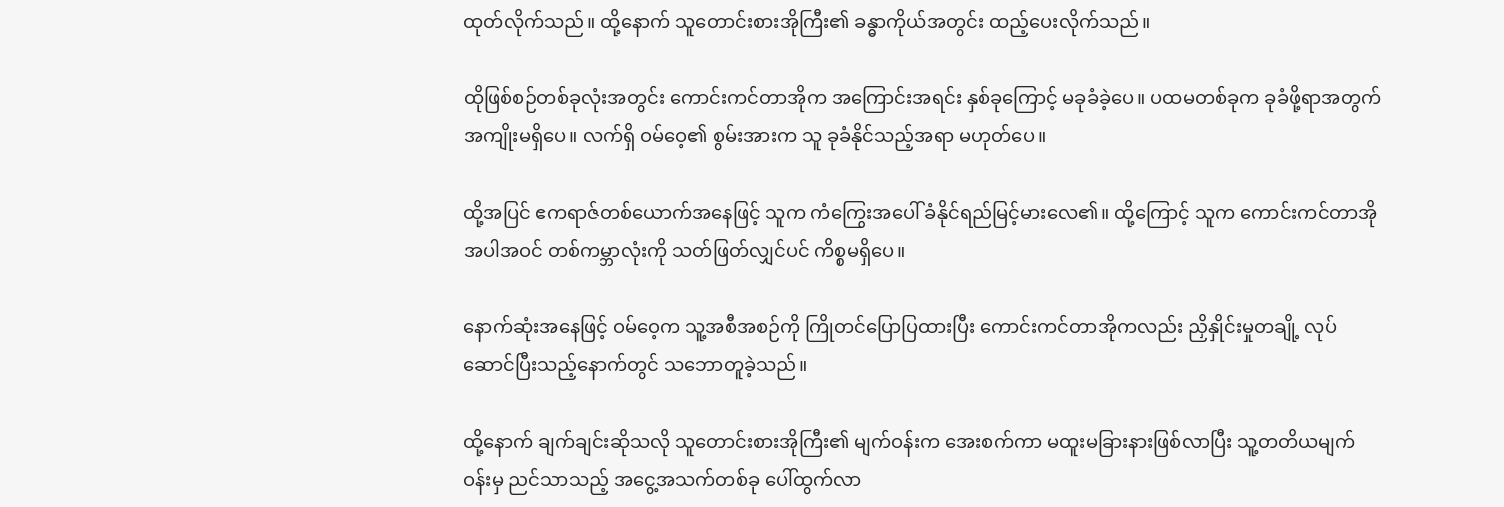ထုတ်လိုက်သည်။ ထို့နောက် သူတောင်းစားအိုကြီး၏ ခန္ဓာကိုယ်အတွင်း ထည့်ပေးလိုက်သည်။

ထိုဖြစ်စဉ်တစ်ခုလုံးအတွင်း ကောင်းကင်တာအိုက အကြောင်းအရင်း နှစ်ခုကြောင့် မခုခံခဲ့ပေ။ ပထမတစ်ခုက ခုခံဖို့ရာအတွက် အကျိုးမရှိပေ။ လက်ရှိ ဝမ်ဝေ့၏ စွမ်းအားက သူ ခုခံနိုင်သည့်အရာ မဟုတ်‌ပေ။

ထို့အပြင် ဧကရာဇ်တစ်ယောက်အနေဖြင့် သူက ကံကြွေးအပေါ် ခံနိုင်ရည်မြင့်မားလေ၏။ ထို့ကြောင့် သူက ကောင်းကင်တာအိုအပါအဝင် တစ်ကမ္ဘာလုံးကို သတ်ဖြတ်လျှင်ပင် ကိစ္စမရှိပေ။

နောက်ဆုံးအနေဖြင့် ဝမ်ဝေ့က သူ့အစီအစဉ်ကို ကြိုတင်ပြောပြထားပြီး ကောင်းကင်တာအိုကလည်း ညှိနှိုင်းမှုတချို့ လုပ်ဆောင်ပြီးသည့်နောက်တွင် သဘောတူခဲ့သည်။

ထို့နောက် ချက်ချင်းဆိုသလို သူတောင်းစားအိုကြီး၏ မျက်ဝန်းက အေးစက်ကာ မထူးမခြားနားဖြစ်လာပြီး သူ့တတိယမျက်ဝန်းမှ ညင်သာသည့် အငွေ့အသက်တစ်ခု ပေါ်ထွက်လာ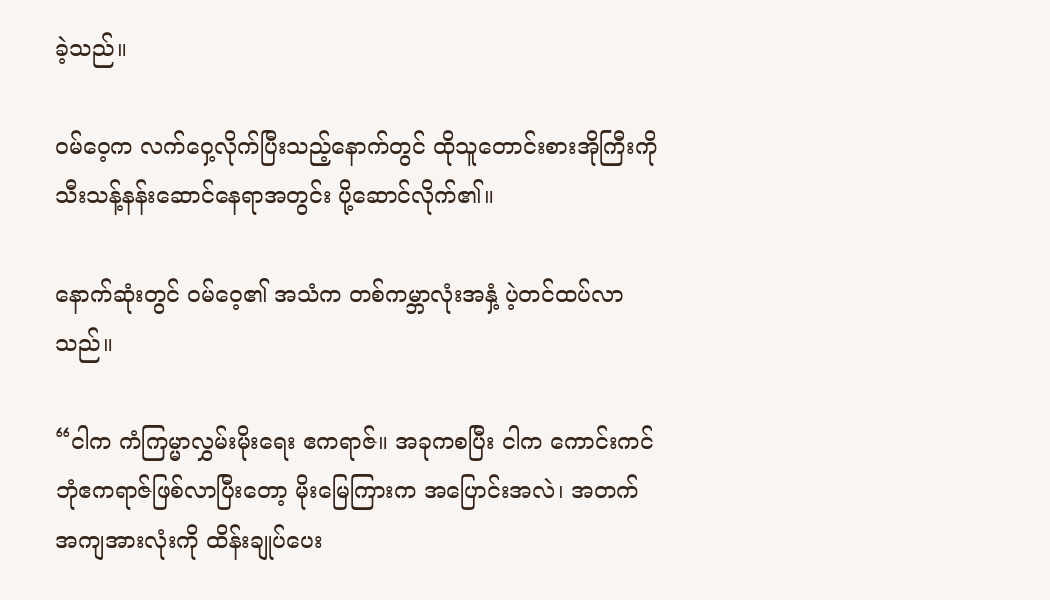ခဲ့သည်။

ဝမ်ဝေ့က လက်ဝှေ့လိုက်ပြီးသည့်နောက်တွင် ထိုသူတောင်းစားအိုကြီးကို သီးသန့်နန်းဆောင်နေရာအတွင်း ပို့ဆောင်လိုက်၏။

နောက်ဆုံးတွင် ဝမ်ဝေ့၏ အသံက တစ်ကမ္ဘာလုံးအနှံ့ ပဲ့တင်ထပ်လာသည်။

“ငါက ကံကြမ္မာလွှမ်းမိုးရေး ဧကရာဇ်။ အခုကစပြီး ငါက ကောင်းကင်ဘုံဧကရာဇ်ဖြစ်လာပြီးတော့ မိုးမြေကြားက အပြောင်းအလဲ၊ အတက်အကျအားလုံးကို ထိန်းချုပ်ပေး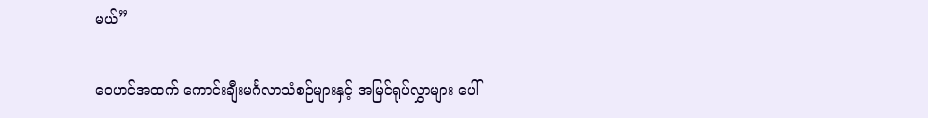မယ်”

ဝေဟင်အထက် ကောင်းချီးမင်္ဂလာသံစဉ်များနှင့် အမြင်ရုပ်လွှာများ ပေါ်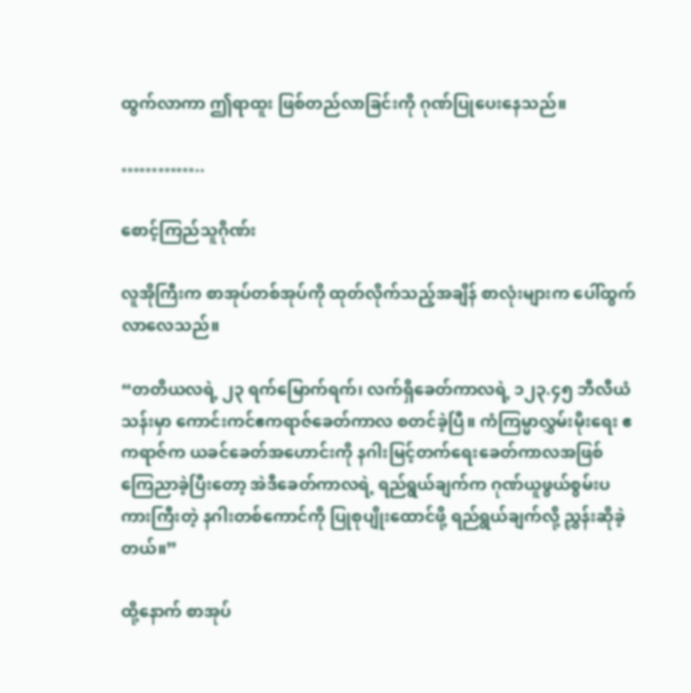ထွက်လာကာ ဤရာထူး ဖြစ်တည်လာခြင်းကို ဂုဏ်ပြုပေးနေသည်။

…………..

စောင့်ကြည်သူဂိုဏ်း

လူအိုကြီးက စာအုပ်တစ်အုပ်ကို ထုတ်လိုက်သည့်အချိန် စာလုံးများက ပေါ်ထွက်လာလေသည်။

“တတိယလရဲ့ ၂၃ ရက်မြောက်ရက်၊ လက်ရှိခေတ်ကာလရဲ့ ၁၂၃.၄၅ ဘီလီယံသန်းမှာ ကောင်းကင်ဧကရာဇ်ခေတ်ကာလ စတင်ခဲ့ပြီ။ ကံကြမ္မာလွှမ်းမိုးရေး ဧကရာဇ်က ယခင်ခေတ်အဟောင်းကို နဂါးမြင့်တက်ရေးခေတ်ကာလအဖြစ် ကြေညာခဲ့ပြီးတော့ အဲဒီခေတ်ကာလရဲ့ ရည်ရွယ်ချက်က ဂုဏ်ယူဖွယ်စွမ်းပကားကြီးတဲ့ နဂါးတစ်ကောင်ကို ပြုစုပျိုးထောင်ဖို့ ရည်ရွယ်ချက်လို့ ညွှန်းဆိုခဲ့တယ်။”

ထို့နောက် စာအုပ်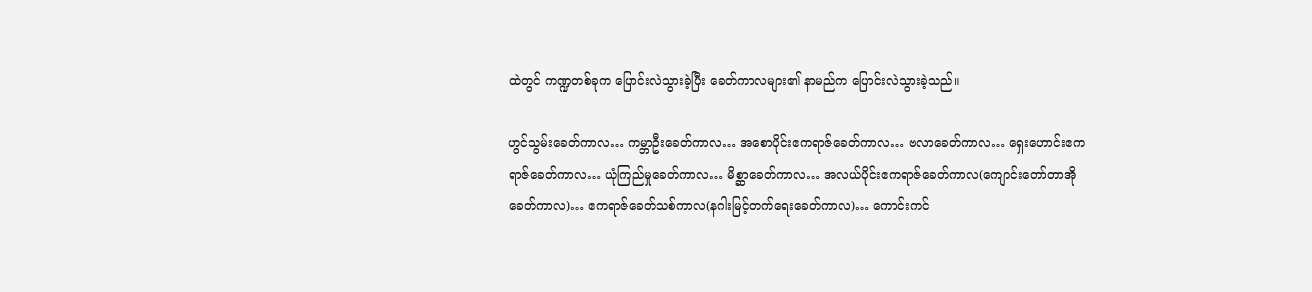ထဲတွင် ကဏ္ဍတစ်ခုက ပြောင်းလဲသွားခဲ့ပြီး ခေတ်ကာလများ၏ နာမည်က ပြောင်းလဲသွားခဲ့သည်။

ဟွင်သွမ်းခေတ်ကာလ… ကမ္ဘာဦးခေတ်ကာလ… အစောပိုင်းဧကရာဇ်ခေတ်ကာလ… ဗလာခေတ်ကာလ… ရှေးဟောင်းဧကရာဇ်ခေတ်ကာလ… ယုံကြည်မှုခေတ်ကာလ… မိစ္ဆာခေတ်ကာလ… အလယ်ပိုင်းဧကရာဇ်ခေတ်ကာလ(ကျောင်းတော်တာအိုခေတ်ကာလ)… ဧကရာဇ်ခေတ်သစ်ကာလ(နဂါးမြင့်တက်ရေးခေတ်ကာလ)… ကောင်းကင်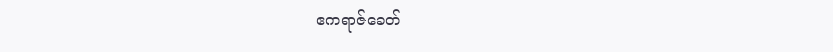ဧကရာဇ်ခေတ်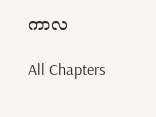ကာလ

All Chapters